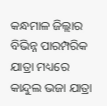କନ୍ଧମାଳ ଜିଲ୍ଲାର ବିଭିନ୍ନ ପାରମ୍ପରିକ ଯାତ୍ରା ମଧ୍ୟରେ କାନ୍ଦୁଲ ଭଜା ଯାତ୍ରା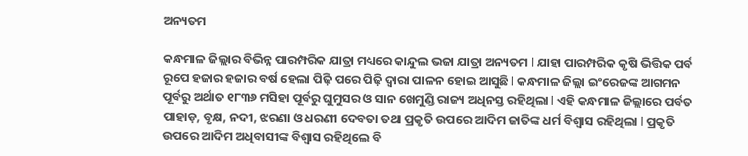ଅନ୍ୟତମ

କନ୍ଧମାଳ ଜିଲ୍ଲାର ବିଭିନ୍ନ ପାରମ୍ପରିକ ଯାତ୍ରା ମଧ୍ୟରେ କାନ୍ଦୁଲ ଭଜା ଯାତ୍ରା ଅନ୍ୟତମ l ଯାହା ପାରମ୍ପରିକ କୃଷି ଭିତ୍ତିକ ପର୍ବ ରୂପେ ହଜାର ହଜାର ବର୍ଷ ହେଲା ପିଢ଼ି ପରେ ପିଢ଼ି ଦ୍ୱାରା ପାଳନ ହୋଇ ଆସୁଛି l କନ୍ଧମାଳ ଜିଲ୍ଲା ଇଂରେଜଙ୍କ ଆଗମନ ପୂର୍ବରୁ ଅର୍ଥାତ ୧୮୩୬ ମସିହା ପୂର୍ବରୁ ଘୁମୁସର ଓ ସାନ ଖେମୁଣ୍ଡି ରାଜ୍ୟ ଅଧିନସ୍ତ ରହିଥିଲା l ଏହି କନ୍ଧମାଳ ଜିଲ୍ଲାରେ ପର୍ବତ ପାହାଡ଼, ବୃକ୍ଷ, ନଦୀ, ଝରଣା ଓ ଧରଣୀ ଦେବତା ତଥା ପ୍ରକୃତି ଉପରେ ଆଦିମ ଜାତିଙ୍କ ଧର୍ମ ବିଶ୍ୱାସ ରହିଥିଲା l ପ୍ରକୃତି ଉପରେ ଆଦିମ ଅଧିବାସୀଙ୍କ ବିଶ୍ୱାସ ରହିଥିଲେ ବି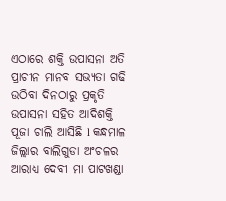ଏଠାରେ ଶକ୍ତି ଉପାସନା ଅତି ପ୍ରାଚୀନ ମାନବ ସଭ୍ୟତା ଗଢି ଉଠିବା ଦିନଠାରୁ ପ୍ରକୃତି ଉପାସନା ସହିତ ଆଦିଶକ୍ତି ପୂଜା ଚାଲି ଆସିଛି l କନ୍ଧମାଳ ଜିଲ୍ଲାର ବାଲିଗୁଡା ଅଂଚଳର ଆରାଧ୍ୟ ଦେବୀ ମା ପାଟଖଣ୍ଡା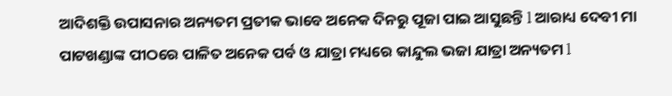ଆଦିଶକ୍ତି ଉପାସନାର ଅନ୍ୟତମ ପ୍ରତୀକ ଭାବେ ଅନେକ ଦିନରୁ ପୂଜା ପାଇ ଆସୁଛନ୍ତି l ଆରାଧ୍ୟ ଦେବୀ ମା ପାଟଖଣ୍ଡାଙ୍କ ପୀଠରେ ପାଳିତ ଅନେକ ପର୍ବ ଓ ଯାତ୍ରା ମଧ୍ୟରେ କାନ୍ଦୁଲ ଭଜା ଯାତ୍ରା ଅନ୍ୟତମ l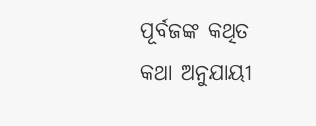ପୂର୍ବଜଙ୍କ କଥିତ କଥା ଅନୁଯାୟୀ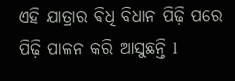ଏହି ଯାତ୍ରାର ଵିଧି ବିଧାନ ପିଢ଼ି ପରେ ପିଢ଼ି ପାଳନ କରି ଆସୁଛନ୍ତି l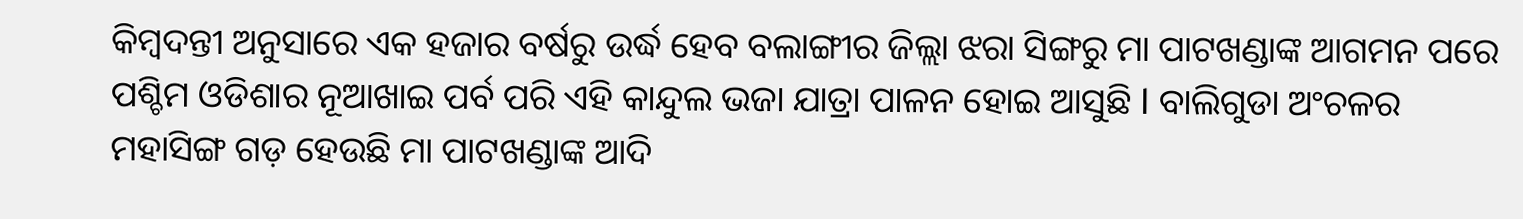କିମ୍ବଦନ୍ତୀ ଅନୁସାରେ ଏକ ହଜାର ବର୍ଷରୁ ଉର୍ଦ୍ଧ ହେବ ବଲାଙ୍ଗୀର ଜିଲ୍ଲା ଝରା ସିଙ୍ଗରୁ ମା ପାଟଖଣ୍ଡାଙ୍କ ଆଗମନ ପରେ ପଶ୍ଚିମ ଓଡିଶାର ନୂଆଖାଇ ପର୍ବ ପରି ଏହି କାନ୍ଦୁଲ ଭଜା ଯାତ୍ରା ପାଳନ ହୋଇ ଆସୁଛି l ବାଲିଗୁଡା ଅଂଚଳର ମହାସିଙ୍ଗ ଗଡ଼ ହେଉଛି ମା ପାଟଖଣ୍ଡାଙ୍କ ଆଦି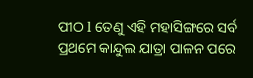ପୀଠ l ତେଣୁ ଏହି ମହାସିଙ୍ଗରେ ସର୍ବ ପ୍ରଥମେ କାନ୍ଦୁଲ ଯାତ୍ରା ପାଳନ ପରେ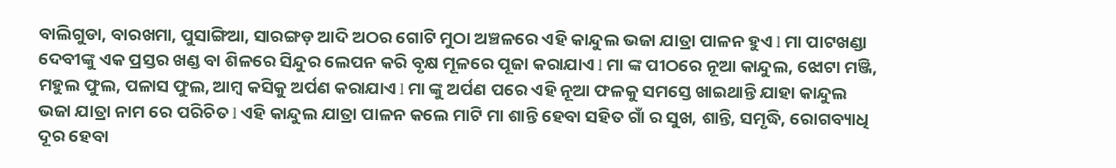ବାଲିଗୁଡା, ବାରଖମା, ପୁସାଙ୍ଗିଆ, ସାରଙ୍ଗଡ଼ ଆଦି ଅଠର ଗୋଟି ମୁଠା ଅଞ୍ଚଳରେ ଏହି କାନ୍ଦୁଲ ଭଜା ଯାତ୍ରା ପାଳନ ହୁଏ l ମା ପାଟଖଣ୍ଡା ଦେବୀଙ୍କୁ ଏକ ପ୍ରସ୍ତର ଖଣ୍ଡ ବା ଶିଳରେ ସିନ୍ଦୁର ଲେପନ କରି ବୃକ୍ଷ ମୂଳରେ ପୂଜା କରାଯାଏ l ମା ଙ୍କ ପୀଠରେ ନୂଆ କାନ୍ଦୁଲ, ଝୋଟା ମଞ୍ଜି, ମହୁଲ ଫୁଲ, ପଳାସ ଫୁଲ, ଆମ୍ବ କସିକୁ ଅର୍ପଣ କରାଯାଏ l ମା ଙ୍କୁ ଅର୍ପଣ ପରେ ଏହି ନୂଆ ଫଳକୁ ସମସ୍ତେ ଖାଇଥାନ୍ତି ଯାହା କାନ୍ଦୁଲ ଭଜା ଯାତ୍ରା ନାମ ରେ ପରିଚିତ l ଏହି କାନ୍ଦୁଲ ଯାତ୍ରା ପାଳନ କଲେ ମାଟି ମା ଶାନ୍ତି ହେବା ସହିତ ଗାଁ ର ସୁଖ, ଶାନ୍ତି, ସମୃଦ୍ଧି, ରୋଗବ୍ୟାଧି ଦୂର ହେବା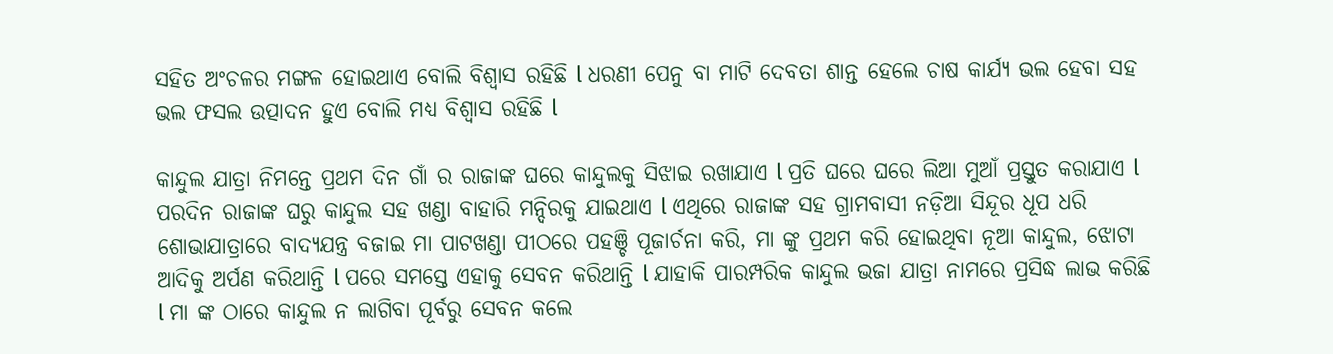ସହିତ ଅଂଚଳର ମଙ୍ଗଳ ହୋଇଥାଏ ବୋଲି ବିଶ୍ୱାସ ରହିଛି l ଧରଣୀ ପେନୁ ବା ମାଟି ଦେବତା ଶାନ୍ତ ହେଲେ ଚାଷ କାର୍ଯ୍ୟ ଭଲ ହେବା ସହ ଭଲ ଫସଲ ଉତ୍ପାଦନ ହୁଏ ବୋଲି ମଧ୍ୟ ବିଶ୍ୱାସ ରହିଛି l

କାନ୍ଦୁଲ ଯାତ୍ରା ନିମନ୍ତେ ପ୍ରଥମ ଦିନ ଗାଁ ର ରାଜାଙ୍କ ଘରେ କାନ୍ଦୁଲକୁ ସିଝାଇ ରଖାଯାଏ l ପ୍ରତି ଘରେ ଘରେ ଲିଆ ମୁଆଁ ପ୍ରସ୍ତୁତ କରାଯାଏ l ପରଦିନ ରାଜାଙ୍କ ଘରୁ କାନ୍ଦୁଲ ସହ ଖଣ୍ଡା ବାହାରି ମନ୍ଦିରକୁ ଯାଇଥାଏ l ଏଥିରେ ରାଜାଙ୍କ ସହ ଗ୍ରାମବାସୀ ନଡ଼ିଆ ସିନ୍ଦୂର ଧୂପ ଧରି ଶୋଭାଯାତ୍ରାରେ ବାଦ୍ୟଯନ୍ତ୍ର ବଜାଇ ମା ପାଟଖଣ୍ଡା ପୀଠରେ ପହଞ୍ଚି ପୂଜାର୍ଚନା କରି, ମା ଙ୍କୁ ପ୍ରଥମ କରି ହୋଇଥିବା ନୂଆ କାନ୍ଦୁଲ, ଝୋଟା ଆଦିକୁ ଅର୍ପଣ କରିଥାନ୍ତି l ପରେ ସମସ୍ତେ ଏହାକୁ ସେବନ କରିଥାନ୍ତି l ଯାହାକି ପାରମ୍ପରିକ କାନ୍ଦୁଲ ଭଜା ଯାତ୍ରା ନାମରେ ପ୍ରସିଦ୍ଧ ଲାଭ କରିଛି l ମା ଙ୍କ ଠାରେ କାନ୍ଦୁଲ ନ ଲାଗିବା ପୂର୍ବରୁ ସେବନ କଲେ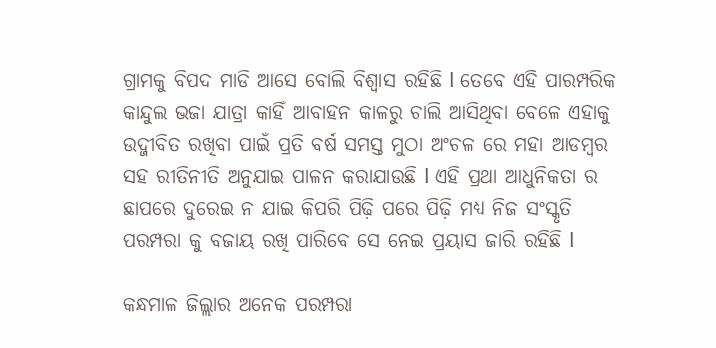ଗ୍ରାମକୁ ବିପଦ ମାଡି ଆସେ ବୋଲି ବିଶ୍ୱାସ ରହିଛି l ତେବେ ଏହି ପାରମ୍ପରିକ କାନ୍ଦୁଲ ଭଜା ଯାତ୍ରା କାହିଁ ଆବାହନ କାଳରୁ ଚାଲି ଆସିଥିବା ବେଳେ ଏହାକୁ ଉଦ୍ଜୀବିତ ରଖିବା ପାଇଁ ପ୍ରତି ବର୍ଷ ସମସ୍ତ ମୁଠା ଅଂଚଳ ରେ ମହା ଆଡମ୍ବର ସହ ରୀତିନୀତି ଅନୁଯାଇ ପାଳନ କରାଯାଉଛି l ଏହି ପ୍ରଥା ଆଧୁନିକତା ର ଛାପରେ ଦୁରେଇ ନ ଯାଇ କିପରି ପିଢ଼ି ପରେ ପିଢ଼ି ମଧ୍ୟ ନିଜ ସଂସ୍କୃତି ପରମ୍ପରା କୁ ବଜାୟ ରଖି ପାରିବେ ସେ ନେଇ ପ୍ରୟାସ ଜାରି ରହିଛି l

କନ୍ଧମାଳ ଜିଲ୍ଲାର ଅନେକ ପରମ୍ପରା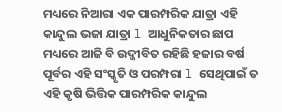ମଧ୍ୟରେ ନିଆରା ଏକ ପାରମ୍ପରିକ ଯାତ୍ରା ଏହି କାନ୍ଦୁଲ ଭଜା ଯାତ୍ରା l ଆଧୁନିକତାର ଛାପ ମଧ୍ୟରେ ଆଜି ବି ଉଦ୍ଜୀବିତ ରହିଛି ହଜାର ବର୍ଷ ପୂର୍ବର ଏହି ସଂସ୍କୃତି ଓ ପରମ୍ପରା l ସେଥିପାଇଁ ତ ଏହି କୃଷି ଭିତ୍ତିକ ପାରମ୍ପରିକ କାନ୍ଦୁଲ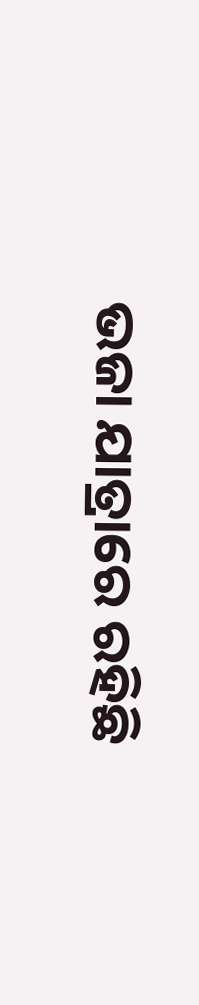ଭଜା ଯାତ୍ରାରେ ରହିଛି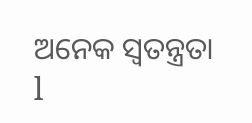ଅନେକ ସ୍ୱତନ୍ତ୍ରତା l